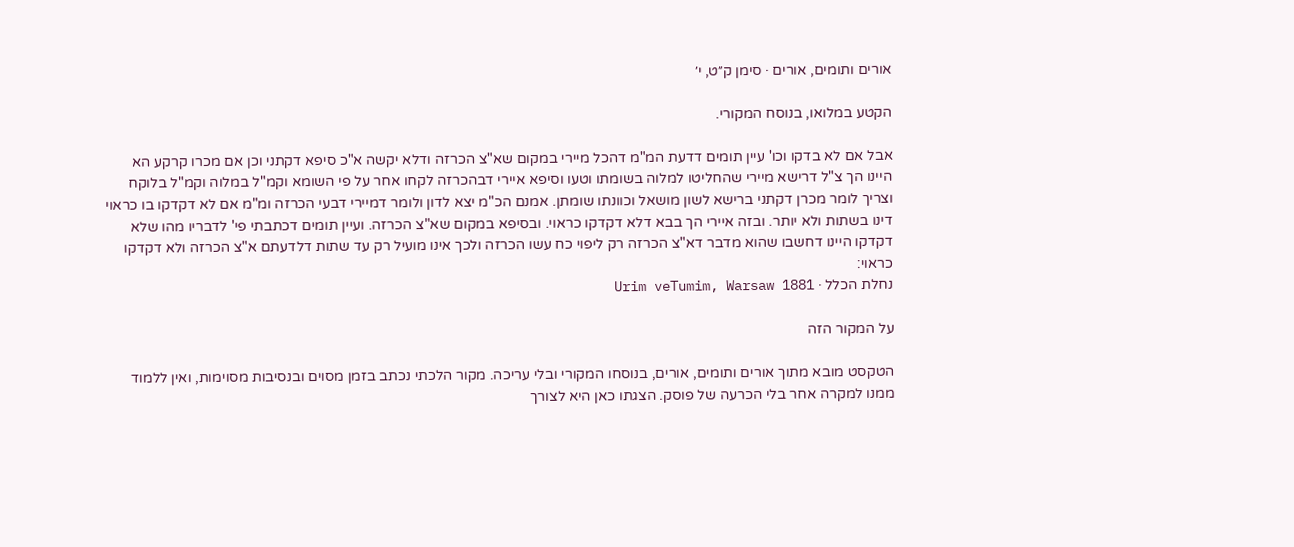אורים ותומים, אורים · סימן ק״ט, י׳

הקטע במלואו, בנוסח המקורי.

אבל אם לא בדקו וכו' עיין תומים דדעת המ"מ דהכל מיירי במקום שא"צ הכרזה ודלא יקשה א"כ סיפא דקתני וכן אם מכרו קרקע הא היינו הך צ"ל דרישא מיירי שהחליטו למלוה בשומתו וטעו וסיפא איירי דבהכרזה לקחו אחר על פי השומא וקמ"ל במלוה וקמ"ל בלוקח וצריך לומר מכרן דקתני ברישא לשון מושאל וכוונתו שומתן. אמנם הכ"מ יצא לדון ולומר דמיירי דבעי הכרזה ומ"מ אם לא דקדקו בו כראוי דינו בשתות ולא יותר. ובזה איירי הך בבא דלא דקדקו כראוי. ובסיפא במקום שא"צ הכרזה. ועיין תומים דכתבתי פי' לדבריו מהו שלא דקדקו היינו דחשבו שהוא מדבר דא"צ הכרזה רק ליפוי כח עשו הכרזה ולכך אינו מועיל רק עד שתות דלדעתם א"צ הכרזה ולא דקדקו כראוי:
נחלת הכלל · Urim veTumim, Warsaw 1881

על המקור הזה

הטקסט מובא מתוך אורים ותומים, אורים, בנוסחו המקורי ובלי עריכה. מקור הלכתי נכתב בזמן מסוים ובנסיבות מסוימות, ואין ללמוד ממנו למקרה אחר בלי הכרעה של פוסק. הצגתו כאן היא לצורך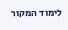לימוד המקור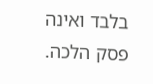בלבד ואינה פסק הלכה.